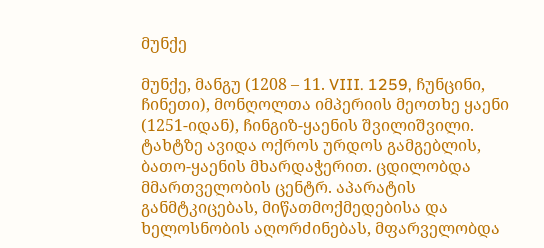მუნქე

მუნქე, მანგუ (1208 – 11. VIII. 1259, ჩუნცინი, ჩინეთი), მონღოლთა იმპერიის მეოთხე ყაენი (1251-იდან), ჩინგიზ-ყაენის შვილიშვილი. ტახტზე ავიდა ოქროს ურდოს გამგებლის, ბათო-ყაენის მხარდაჭერით. ცდილობდა მმართველობის ცენტრ. აპარატის განმტკიცებას, მიწათმოქმედებისა და ხელოსნობის აღორძინებას, მფარველობდა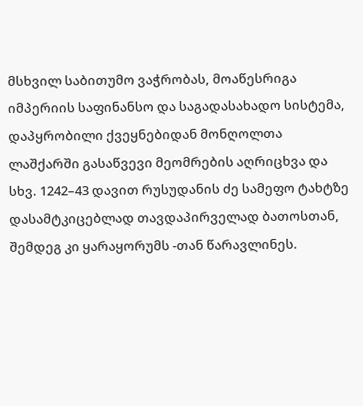მსხვილ საბითუმო ვაჭრობას, მოაწესრიგა იმპერიის საფინანსო და საგადასახადო სისტემა, დაპყრობილი ქვეყნებიდან მონღოლთა ლაშქარში გასაწვევი მეომრების აღრიცხვა და სხვ. 1242–43 დავით რუსუდანის ძე სამეფო ტახტზე დასამტკიცებლად თავდაპირველად ბათოსთან, შემდეგ კი ყარაყორუმს -თან წარავლინეს.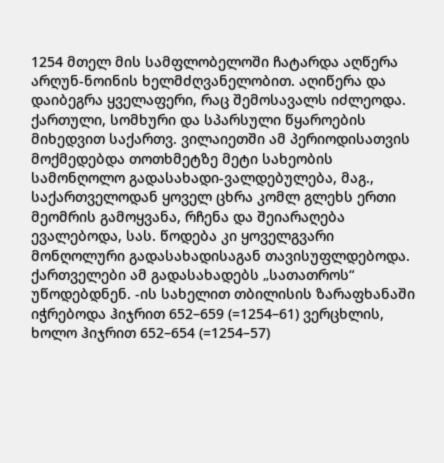1254 მთელ მის სამფლობელოში ჩატარდა აღწერა არღუნ-ნოინის ხელმძღვანელობით. აღიწერა და დაიბეგრა ყველაფერი, რაც შემოსავალს იძლეოდა. ქართული, სომხური და სპარსული წყაროების მიხედვით საქართვ. ვილაიეთში ამ პერიოდისათვის მოქმედებდა თოთხმეტზე მეტი სახეობის სამონღოლო გადასახადი-ვალდებულება, მაგ., საქართველოდან ყოველ ცხრა კომლ გლეხს ერთი მეომრის გამოყვანა, რჩენა და შეიარაღება ევალებოდა, სას. წოდება კი ყოველგვარი მონღოლური გადასახადისაგან თავისუფლდებოდა. ქართველები ამ გადასახადებს „სათათროს“ უწოდებდნენ. -ის სახელით თბილისის ზარაფხანაში იჭრებოდა ჰიჯრით 652–659 (=1254–61) ვერცხლის, ხოლო ჰიჯრით 652–654 (=1254–57)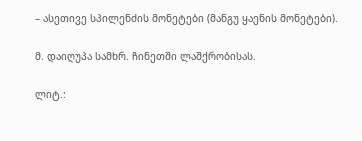– ასეთივე სპილენძის მონეტები (მანგუ ყაენის მონეტები).

მ. დაიღუპა სამხრ. ჩინეთში ლაშქრობისას.

ლიტ.: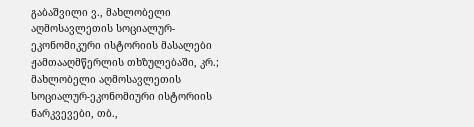გაბაშვილი ვ., მახლობელი აღმოსავლეთის სოციალურ-ეკონომიკური ისტორიის მასალები ჟამთააღმწერლის თხზულებაში, კრ.; მახლობელი აღმოსავლეთის სოციალურ-ეკონომიური ისტორიის ნარკვევები, თბ.,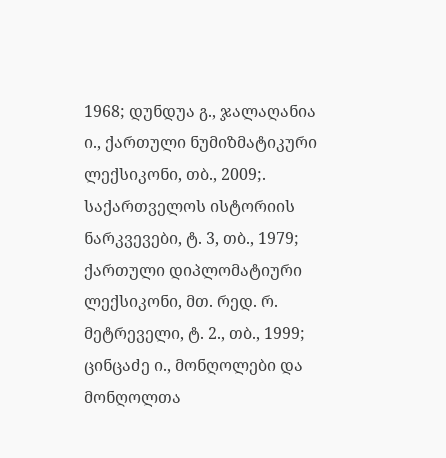1968; დუნდუა გ., ჯალაღანია ი., ქართული ნუმიზმატიკური ლექსიკონი, თბ., 2009;. საქართველოს ისტორიის ნარკვევები, ტ. 3, თბ., 1979; ქართული დიპლომატიური ლექსიკონი, მთ. რედ. რ. მეტრეველი, ტ. 2., თბ., 1999; ცინცაძე ი., მონღოლები და მონღოლთა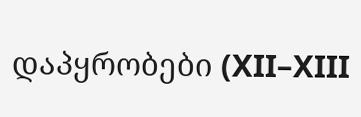დაპყრობები (XII–XIII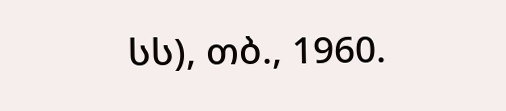სს), თბ., 1960.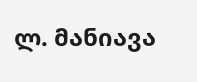ლ. მანიავა